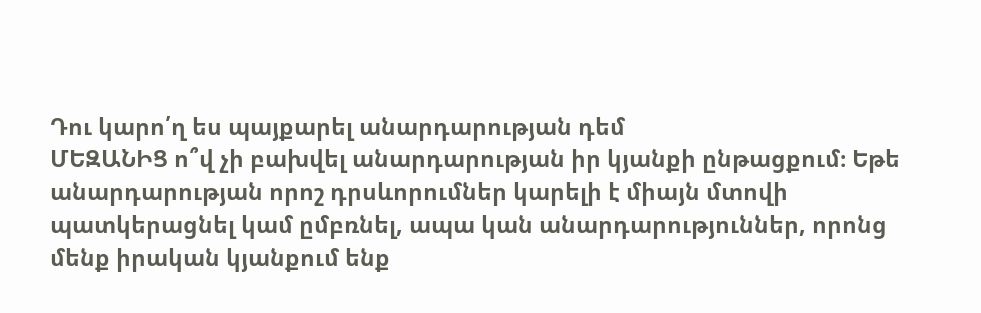Դու կարո՛ղ ես պայքարել անարդարության դեմ
ՄԵԶԱՆԻՑ ո՞վ չի բախվել անարդարության իր կյանքի ընթացքում։ Եթե անարդարության որոշ դրսևորումներ կարելի է միայն մտովի պատկերացնել կամ ըմբռնել, ապա կան անարդարություններ, որոնց մենք իրական կյանքում ենք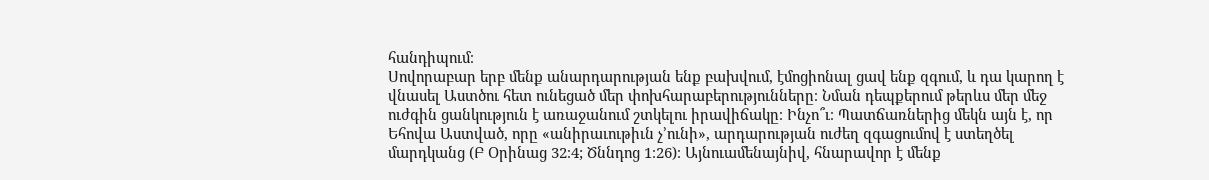հանդիպում։
Սովորաբար երբ մենք անարդարության ենք բախվում, էմոցիոնալ ցավ ենք զգում, և դա կարող է վնասել Աստծու հետ ունեցած մեր փոխհարաբերությունները։ Նման դեպքերում թերևս մեր մեջ ուժգին ցանկություն է առաջանում շտկելու իրավիճակը։ Ինչո՞ւ։ Պատճառներից մեկն այն է, որ Եհովա Աստված, որը «անիրաւութիւն չ’ունի», արդարության ուժեղ զգացումով է ստեղծել մարդկանց (Բ Օրինաց 32։4; Ծննդոց 1։26)։ Այնուամենայնիվ, հնարավոր է մենք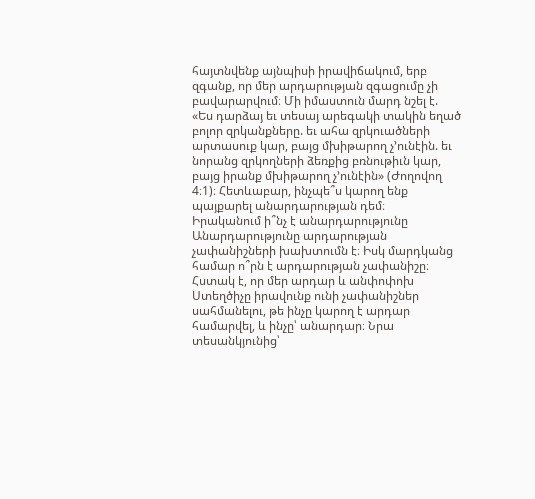հայտնվենք այնպիսի իրավիճակում, երբ զգանք, որ մեր արդարության զգացումը չի բավարարվում։ Մի իմաստուն մարդ նշել է. «Ես դարձայ եւ տեսայ արեգակի տակին եղած բոլոր զրկանքները. եւ ահա զրկուածների արտասուք կար, բայց մխիթարող չ’ունէին. եւ նորանց զրկողների ձեռքից բռնութիւն կար, բայց իրանք մխիթարող չ’ունէին» (Ժողովող 4։1)։ Հետևաբար, ինչպե՞ս կարող ենք պայքարել անարդարության դեմ։
Իրականում ի՞նչ է անարդարությունը
Անարդարությունը արդարության չափանիշների խախտումն է։ Իսկ մարդկանց համար ո՞րն է արդարության չափանիշը։ Հստակ է, որ մեր արդար և անփոփոխ Ստեղծիչը իրավունք ունի չափանիշներ սահմանելու, թե ինչը կարող է արդար համարվել, և ինչը՝ անարդար։ Նրա տեսանկյունից՝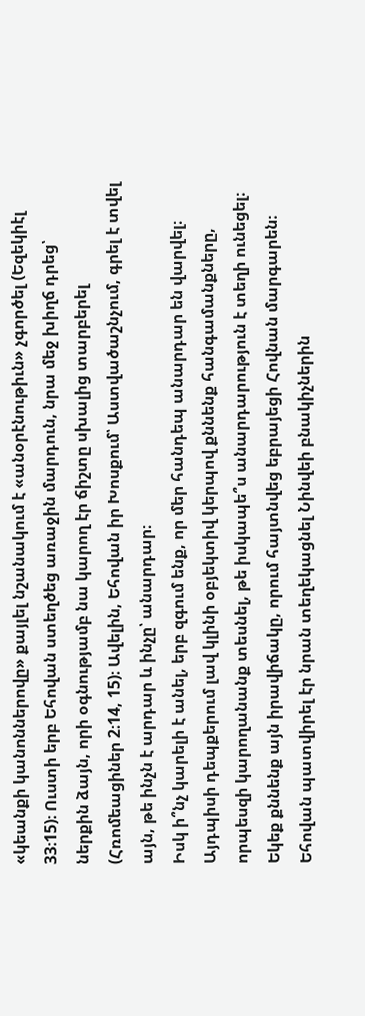«կեանքի կանոններովը» քայլել նշանակում է «անօրէնութիւն» չգործել (Եզեկիէլ 33։15)։ Ուստի երբ Եհովան ստեղծեց առաջին մարդուն, նրա մեջ խիղճ դրեց՝ ներքին ձայն, որի օգնությամբ նա կարող էր ճիշտը սխալից տարբերել (Հռոմեացիներ 2։14, 15)։ Ավելին, Եհովան իր Խոսքում՝ Աստվածաշնչում, գրել է տվել այն, թե ինչն է արդար և ինչը՝ անարդար։
Իսկ ի՞նչ կարելի է անել, երբ զգում ենք, որ մեր հանդեպ անարդար են վարվել։ Այդպիսի դեպքերում լավ կլինի օբյեկտիվ կերպով քննենք հանգամանքները, որպեսզի կարողանանք տեսնել, թե իսկապե՞ս անարդարություն է տեղի ունեցել։ Եկեք քննենք այն իրավիճակը, որում հայտնվեց եբրայեցի Հովնան մարգարեն։ Եհովան պատվիրել էր նրան տեղեկացնել Նինվեի բնակիչներին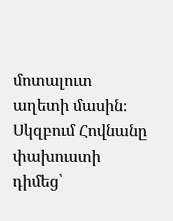մոտալուտ աղետի մասին։ Սկզբում Հովնանը փախուստի դիմեց՝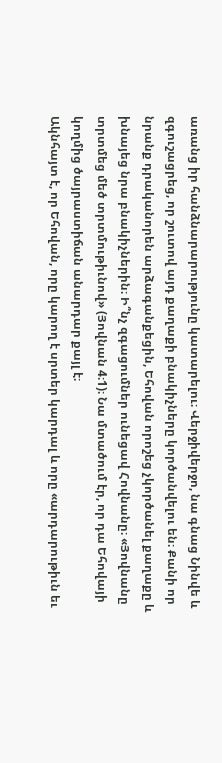առանց իր հանձնարարությունը կատարելու։ Վերջիվերջո, նա գնաց Նինվե և զգուշացրեց, որ շուտով այդ քաղաքի բնակիչները կործանվելու են։ Քանի որ նրանք դրականորեն արձագանքեցին, Եհովան որոշեց չկործանել քաղաքը և խնայեց նրա բնակիչներին։ Ի՞նչ զգացումներ ունեցավ Հովնանը։ «Յովնանը տրտմեց մեծ տրտմութիւնով» (Յովնան 4։1)։ Նա մտածում էր, որ դա Եհովայի կողմից ծայրաստիճան անարդար քայլ է։
Ակնհայտ է, որ Եհովան, որը կարող է սրտեր կարդալ և որը «արդարութիւն եւ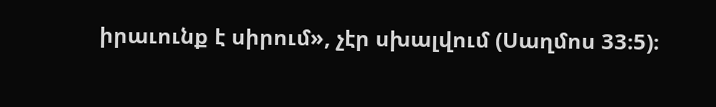իրաւունք է սիրում», չէր սխալվում (Սաղմոս 33։5)։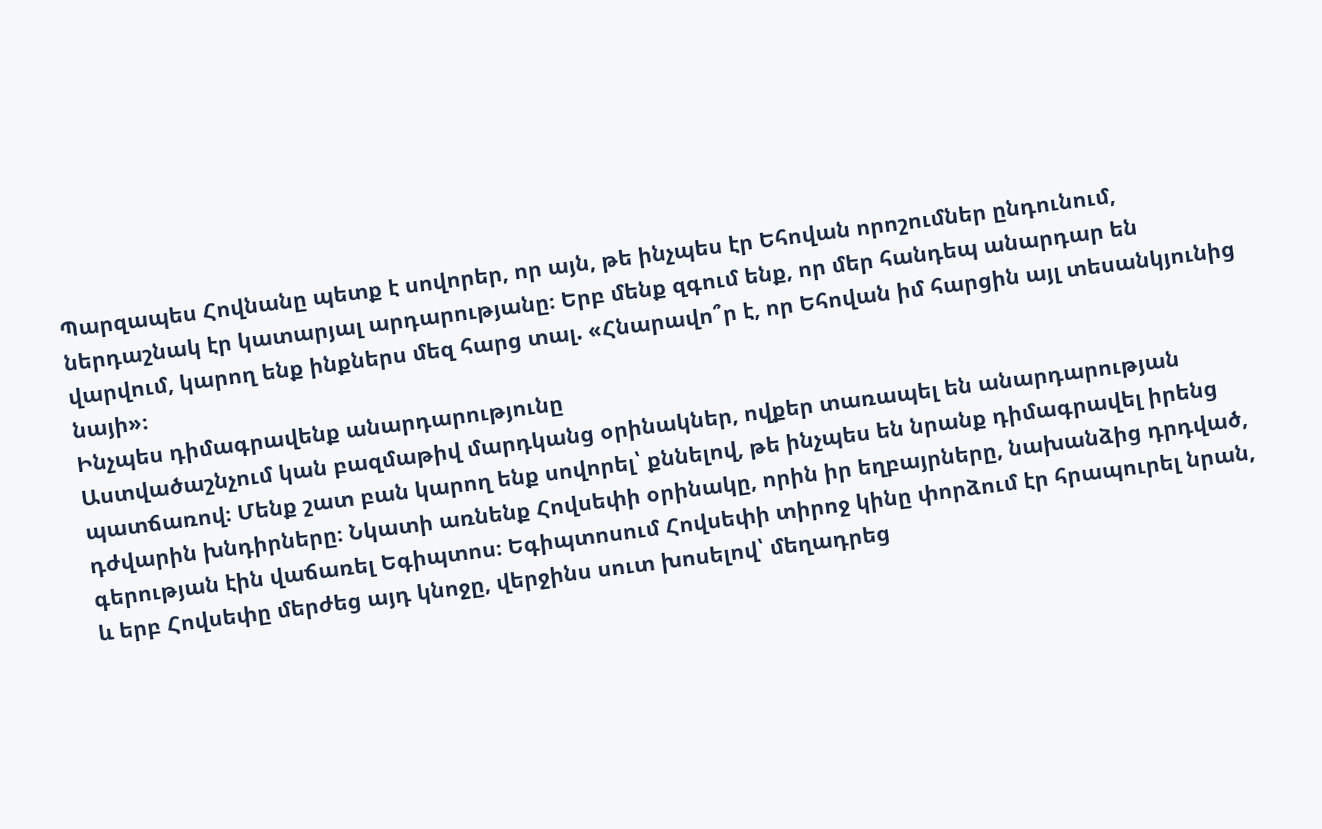Պարզապես Հովնանը պետք է սովորեր, որ այն, թե ինչպես էր Եհովան որոշումներ ընդունում, ներդաշնակ էր կատարյալ արդարությանը։ Երբ մենք զգում ենք, որ մեր հանդեպ անարդար են վարվում, կարող ենք ինքներս մեզ հարց տալ. «Հնարավո՞ր է, որ Եհովան իմ հարցին այլ տեսանկյունից նայի»։
Ինչպես դիմագրավենք անարդարությունը
Աստվածաշնչում կան բազմաթիվ մարդկանց օրինակներ, ովքեր տառապել են անարդարության պատճառով։ Մենք շատ բան կարող ենք սովորել՝ քննելով, թե ինչպես են նրանք դիմագրավել իրենց դժվարին խնդիրները։ Նկատի առնենք Հովսեփի օրինակը, որին իր եղբայրները, նախանձից դրդված, գերության էին վաճառել Եգիպտոս։ Եգիպտոսում Հովսեփի տիրոջ կինը փորձում էր հրապուրել նրան, և երբ Հովսեփը մերժեց այդ կնոջը, վերջինս սուտ խոսելով՝ մեղադրեց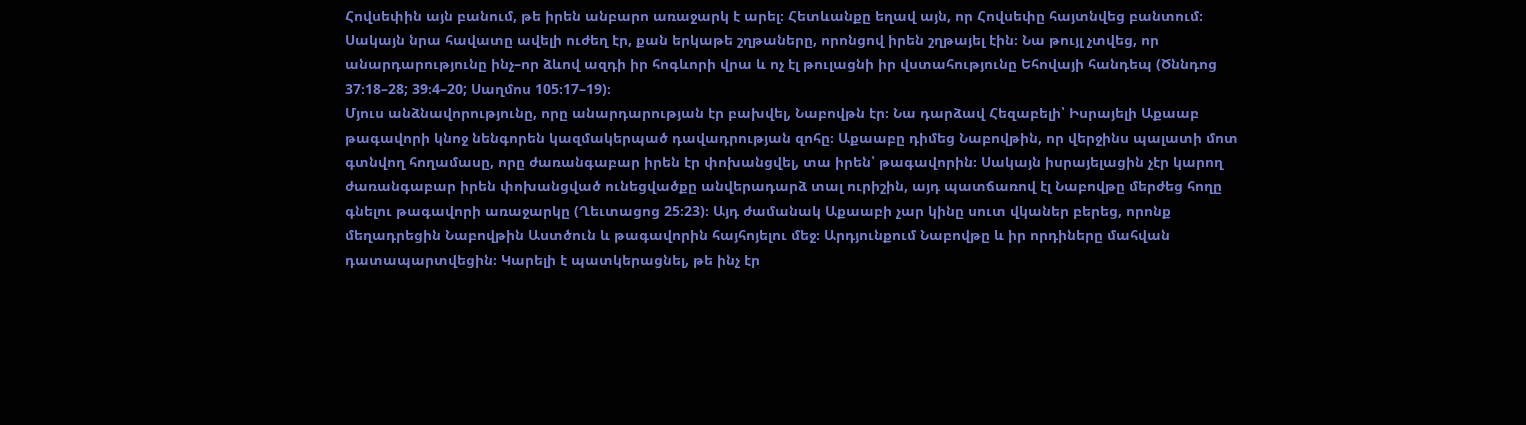Հովսեփին այն բանում, թե իրեն անբարո առաջարկ է արել։ Հետևանքը եղավ այն, որ Հովսեփը հայտնվեց բանտում։ Սակայն նրա հավատը ավելի ուժեղ էր, քան երկաթե շղթաները, որոնցով իրեն շղթայել էին։ Նա թույլ չտվեց, որ անարդարությունը ինչ–որ ձևով ազդի իր հոգևորի վրա և ոչ էլ թուլացնի իր վստահությունը Եհովայի հանդեպ (Ծննդոց 37։18–28; 39։4–20; Սաղմոս 105։17–19)։
Մյուս անձնավորությունը, որը անարդարության էր բախվել, Նաբովթն էր։ Նա դարձավ Հեզաբելի՝ Իսրայելի Աքաաբ թագավորի կնոջ նենգորեն կազմակերպած դավադրության զոհը։ Աքաաբը դիմեց Նաբովթին, որ վերջինս պալատի մոտ գտնվող հողամասը, որը ժառանգաբար իրեն էր փոխանցվել, տա իրեն՝ թագավորին։ Սակայն իսրայելացին չէր կարող ժառանգաբար իրեն փոխանցված ունեցվածքը անվերադարձ տալ ուրիշին, այդ պատճառով էլ Նաբովթը մերժեց հողը գնելու թագավորի առաջարկը (Ղեւտացոց 25։23)։ Այդ ժամանակ Աքաաբի չար կինը սուտ վկաներ բերեց, որոնք մեղադրեցին Նաբովթին Աստծուն և թագավորին հայհոյելու մեջ։ Արդյունքում Նաբովթը և իր որդիները մահվան դատապարտվեցին։ Կարելի է պատկերացնել, թե ինչ էր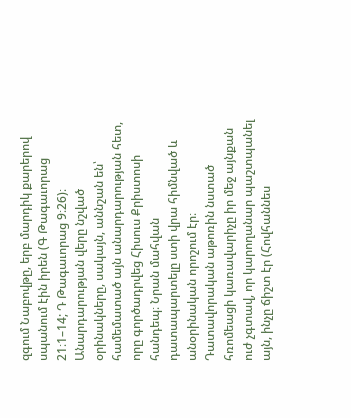զգում Նաբովթը, երբ մարդիկ քարերով սպանում էին իրեն (Գ Թագաւորաց 21։1–14; Դ Թագաւորաց 9։26)։
Անարդարության վերը նշված օրինակները, սակայն, աննշան են՝ համեմատած այն անարդարության հետ, որը գործադրվեց Հիսուս Քրիստոսի հանդեպ։ Նրան մահվան դատապարտելը ստի վրա հիմնված և անօրինական որոշում էր։ Դատավորական աթոռին նստած հռոմեացի կառավարիչը իր մեջ այնքան ուժ չգտավ, որ կարողանար պաշտպանել այն, ինչը ճիշտ էր (Հովհաննես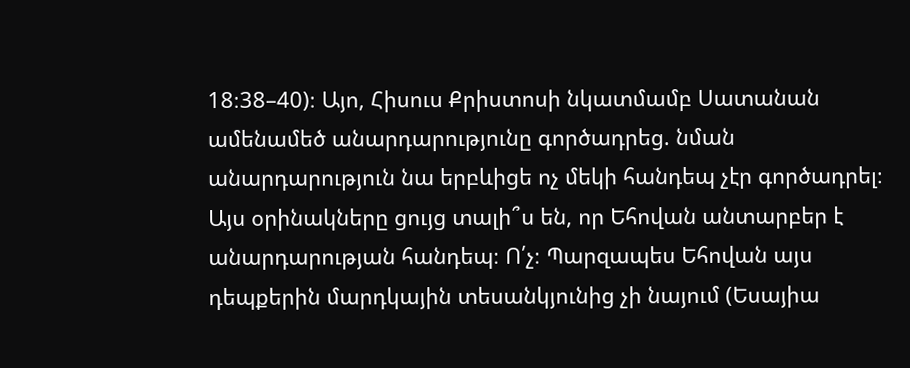18։38–40)։ Այո, Հիսուս Քրիստոսի նկատմամբ Սատանան ամենամեծ անարդարությունը գործադրեց. նման անարդարություն նա երբևիցե ոչ մեկի հանդեպ չէր գործադրել։
Այս օրինակները ցույց տալի՞ս են, որ Եհովան անտարբեր է անարդարության հանդեպ։ Ո՛չ։ Պարզապես Եհովան այս դեպքերին մարդկային տեսանկյունից չի նայում (Եսայիա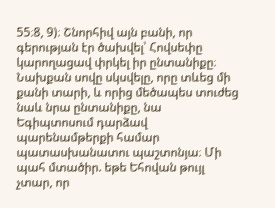55։8, 9)։ Շնորհիվ այն բանի, որ գերության էր ծախվել՝ Հովսեփը կարողացավ փրկել իր ընտանիքը։ Նախքան սովը սկսվելը, որը տևեց մի քանի տարի, և որից մեծապես տուժեց նաև նրա ընտանիքը, նա Եգիպտոսում դարձավ պարենամթերքի համար պատասխանատու պաշտոնյա։ Մի պահ մտածիր. եթե Եհովան թույլ չտար, որ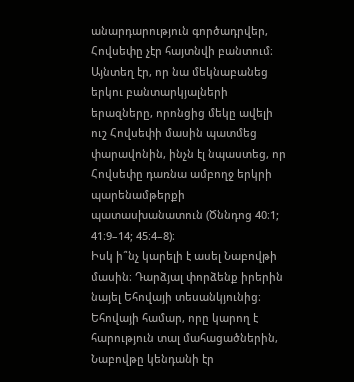անարդարություն գործադրվեր, Հովսեփը չէր հայտնվի բանտում։ Այնտեղ էր, որ նա մեկնաբանեց երկու բանտարկյալների երազները, որոնցից մեկը ավելի ուշ Հովսեփի մասին պատմեց փարավոնին, ինչն էլ նպաստեց, որ Հովսեփը դառնա ամբողջ երկրի պարենամթերքի պատասխանատուն (Ծննդոց 40։1; 41։9–14; 45։4–8)։
Իսկ ի՞նչ կարելի է ասել Նաբովթի մասին։ Դարձյալ փորձենք իրերին նայել Եհովայի տեսանկյունից։ Եհովայի համար, որը կարող է հարություն տալ մահացածներին, Նաբովթը կենդանի էր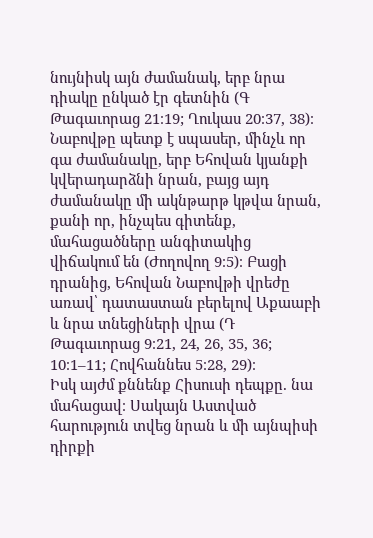նույնիսկ այն ժամանակ, երբ նրա դիակը ընկած էր գետնին (Գ Թագաւորաց 21։19; Ղուկաս 20։37, 38)։ Նաբովթը պետք է սպասեր, մինչև որ գա ժամանակը, երբ Եհովան կյանքի կվերադարձնի նրան, բայց այդ ժամանակը մի ակնթարթ կթվա նրան, քանի որ, ինչպես գիտենք, մահացածները անգիտակից վիճակում են (Ժողովող 9։5)։ Բացի դրանից, Եհովան Նաբովթի վրեժը առավ՝ դատաստան բերելով Աքաաբի և նրա տնեցիների վրա (Դ Թագաւորաց 9։21, 24, 26, 35, 36; 10։1–11; Հովհաննես 5։28, 29)։
Իսկ այժմ քննենք Հիսուսի դեպքը. նա մահացավ։ Սակայն Աստված հարություն տվեց նրան և մի այնպիսի դիրքի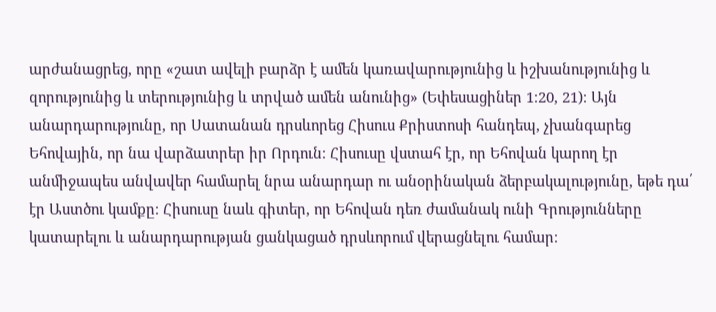արժանացրեց, որը «շատ ավելի բարձր է ամեն կառավարությունից և իշխանությունից և զորությունից և տերությունից և տրված ամեն անունից» (Եփեսացիներ 1։20, 21)։ Այն անարդարությունը, որ Սատանան դրսևորեց Հիսուս Քրիստոսի հանդեպ, չխանգարեց Եհովային, որ նա վարձատրեր իր Որդուն։ Հիսուսը վստահ էր, որ Եհովան կարող էր անմիջապես անվավեր համարել նրա անարդար ու անօրինական ձերբակալությունը, եթե դա՛ էր Աստծու կամքը։ Հիսուսը նաև գիտեր, որ Եհովան դեռ ժամանակ ունի Գրությունները կատարելու և անարդարության ցանկացած դրսևորում վերացնելու համար։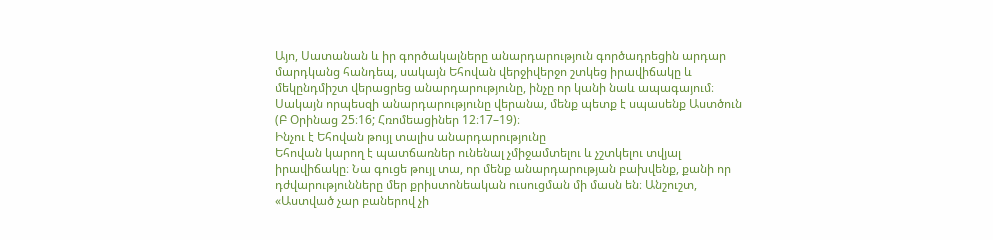Այո, Սատանան և իր գործակալները անարդարություն գործադրեցին արդար մարդկանց հանդեպ, սակայն Եհովան վերջիվերջո շտկեց իրավիճակը և մեկընդմիշտ վերացրեց անարդարությունը, ինչը որ կանի նաև ապագայում։ Սակայն որպեսզի անարդարությունը վերանա, մենք պետք է սպասենք Աստծուն (Բ Օրինաց 25։16; Հռոմեացիներ 12։17–19)։
Ինչու է Եհովան թույլ տալիս անարդարությունը
Եհովան կարող է պատճառներ ունենալ չմիջամտելու և չշտկելու տվյալ իրավիճակը։ Նա գուցե թույլ տա, որ մենք անարդարության բախվենք, քանի որ դժվարությունները մեր քրիստոնեական ուսուցման մի մասն են։ Անշուշտ, «Աստված չար բաներով չի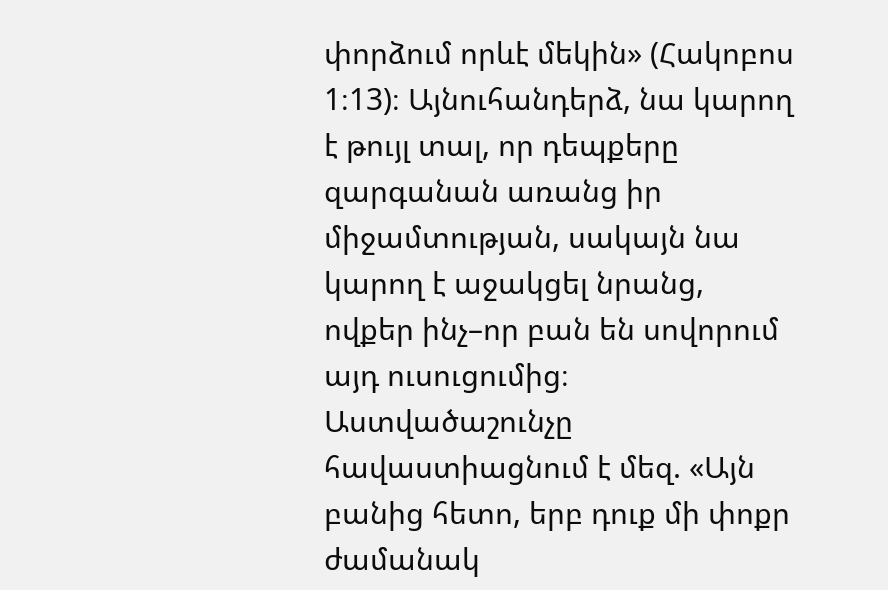փորձում որևէ մեկին» (Հակոբոս 1։13)։ Այնուհանդերձ, նա կարող է թույլ տալ, որ դեպքերը զարգանան առանց իր միջամտության, սակայն նա կարող է աջակցել նրանց, ովքեր ինչ–որ բան են սովորում այդ ուսուցումից։ Աստվածաշունչը հավաստիացնում է մեզ. «Այն բանից հետո, երբ դուք մի փոքր ժամանակ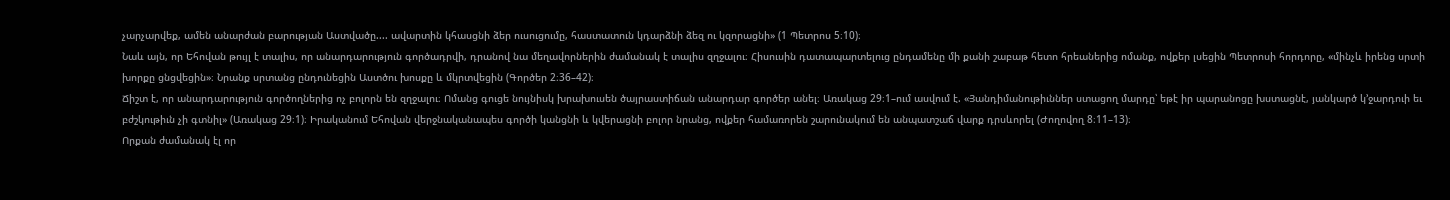չարչարվեք, ամեն անարժան բարության Աստվածը.... ավարտին կհասցնի ձեր ուսուցումը, հաստատուն կդարձնի ձեզ ու կզորացնի» (1 Պետրոս 5։10)։
Նաև այն, որ Եհովան թույլ է տալիս, որ անարդարություն գործադրվի, դրանով նա մեղավորներին ժամանակ է տալիս զղջալու։ Հիսուսին դատապարտելուց ընդամենը մի քանի շաբաթ հետո հրեաներից ոմանք, ովքեր լսեցին Պետրոսի հորդորը, «մինչև իրենց սրտի խորքը ցնցվեցին»։ Նրանք սրտանց ընդունեցին Աստծու խոսքը և մկրտվեցին (Գործեր 2։36–42)։
Ճիշտ է, որ անարդարություն գործողներից ոչ բոլորն են զղջալու։ Ոմանց գուցե նույնիսկ խրախուսեն ծայրաստիճան անարդար գործեր անել։ Առակաց 29։1–ում ասվում է. «Յանդիմանութիւններ ստացող մարդը՝ եթէ իր պարանոցը խստացնէ, յանկարծ կ’ջարդուի եւ բժշկութիւն չի գտնիլ» (Առակաց 29։1)։ Իրականում Եհովան վերջնականապես գործի կանցնի և կվերացնի բոլոր նրանց, ովքեր համառորեն շարունակում են անպատշաճ վարք դրսևորել (Ժողովող 8։11–13)։
Որքան ժամանակ էլ որ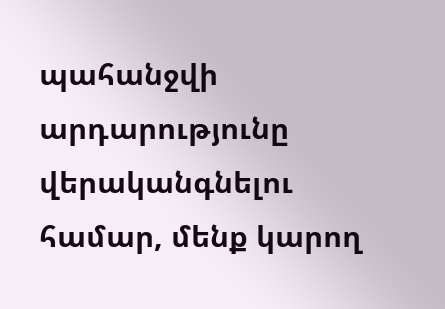պահանջվի արդարությունը վերականգնելու համար, մենք կարող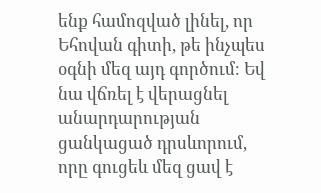ենք համոզված լինել, որ Եհովան գիտի, թե ինչպես օգնի մեզ այդ գործում։ Եվ նա վճռել է վերացնել անարդարության ցանկացած դրսևորում, որը գուցեև մեզ ցավ է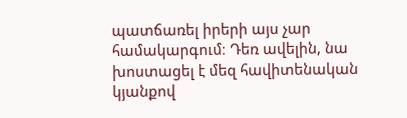պատճառել իրերի այս չար համակարգում։ Դեռ ավելին, նա խոստացել է մեզ հավիտենական կյանքով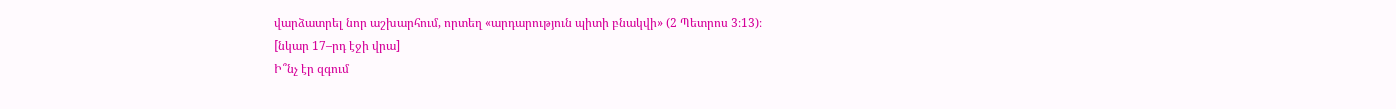վարձատրել նոր աշխարհում, որտեղ «արդարություն պիտի բնակվի» (2 Պետրոս 3։13)։
[նկար 17–րդ էջի վրա]
Ի՞նչ էր զգում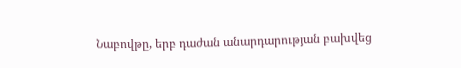Նաբովթը, երբ դաժան անարդարության բախվեց